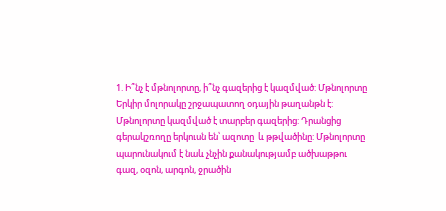1. Ի՞նչ է մթնոլորտը, ի՞նչ գազերից է կազմված: Մթնոլորտը Երկիր մոլորակը շրջապատող օդային թաղանթն է: Մթնոլորտը կազմված է տարբեր գազերից: Դրանցից գերակշռողը երկուսն են՝ ազոտը  և թթվածինը: Մթնոլորտը պարունակում է նաև չնչին քանակությամբ ածխաթթու գազ, օզոն, արգոն, ջրածին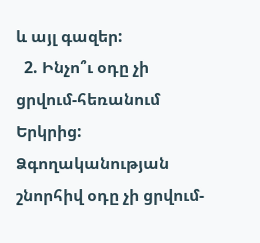և այլ գազեր:
  2. Ինչո՞ւ օդը չի ցրվում-հեռանում Երկրից: Ձգողականության շնորհիվ օդը չի ցրվում-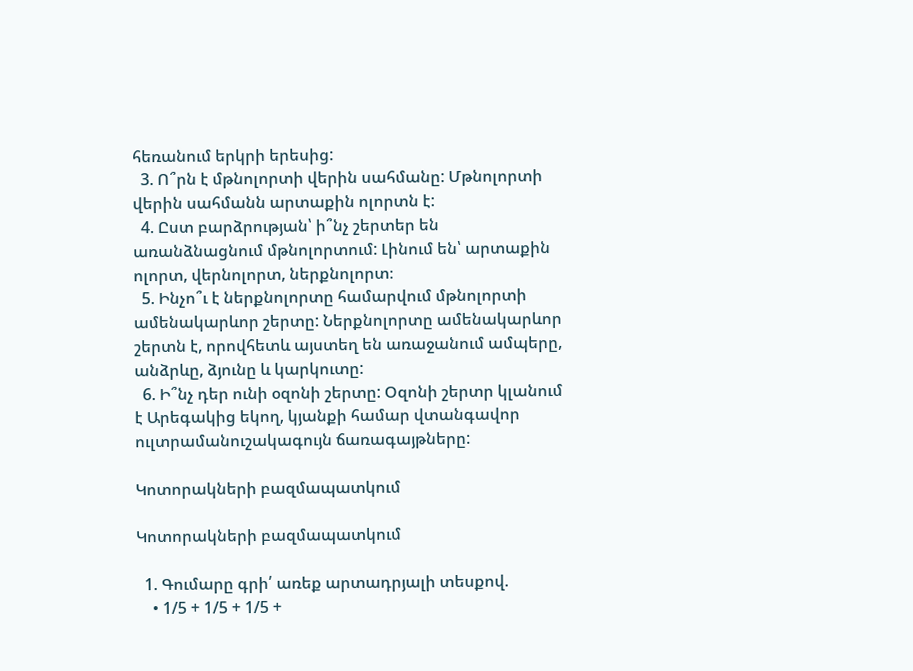հեռանում երկրի երեսից:
  3. Ո՞րն է մթնոլորտի վերին սահմանը: Մթնոլորտի վերին սահմանն արտաքին ոլորտն է:
  4. Ըստ բարձրության՝ ի՞նչ շերտեր են առանձնացնում մթնոլորտում: Լինում են՝ արտաքին ոլորտ, վերնոլորտ, ներքնոլորտ։
  5. Ինչո՞ւ է ներքնոլորտը համարվում մթնոլորտի ամենակարևոր շերտը: Ներքնոլորտը ամենակարևոր շերտն է, որովհետև այստեղ են առաջանում ամպերը, անձրևը, ձյունը և կարկուտը:
  6. Ի՞նչ դեր ունի օզոնի շերտը: Օզոնի շերտր կլանում է Արեգակից եկող, կյանքի համար վտանգավոր ուլտրամանուշակագույն ճառագայթները:

Կոտորակների բազմապատկում

Կոտորակների բազմապատկում

  1. Գումարը գրի՛ առեք արտադրյալի տեսքով.
    • 1/5 + 1/5 + 1/5 +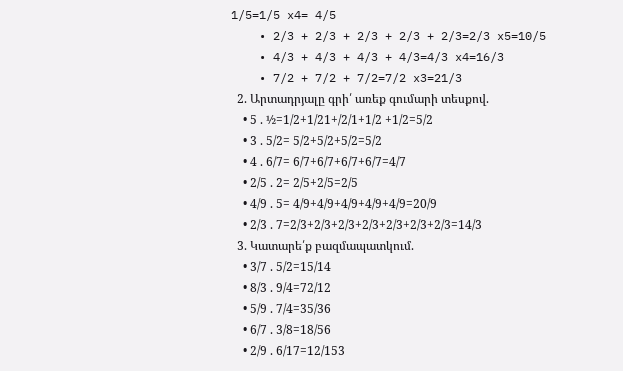1/5=1/5 x4= 4/5
    • 2/3 + 2/3 + 2/3 + 2/3 + 2/3=2/3 x5=10/5
    • 4/3 + 4/3 + 4/3 + 4/3=4/3 x4=16/3
    • 7/2 + 7/2 + 7/2=7/2 x3=21/3
  2. Արտադրյալը գրի՛ առեք գումարի տեսքով.
    • 5 . ½=1/2+1/21+/2/1+1/2 +1/2=5/2
    • 3 . 5/2= 5/2+5/2+5/2=5/2
    • 4 . 6/7= 6/7+6/7+6/7+6/7=4/7
    • 2/5 . 2= 2/5+2/5=2/5
    • 4/9 . 5= 4/9+4/9+4/9+4/9+4/9=20/9
    • 2/3 . 7=2/3+2/3+2/3+2/3+2/3+2/3+2/3=14/3
  3. Կատարե՛ք բազմապատկում.
    • 3/7 . 5/2=15/14
    • 8/3 . 9/4=72/12
    • 5/9 . 7/4=35/36
    • 6/7 . 3/8=18/56
    • 2/9 . 6/17=12/153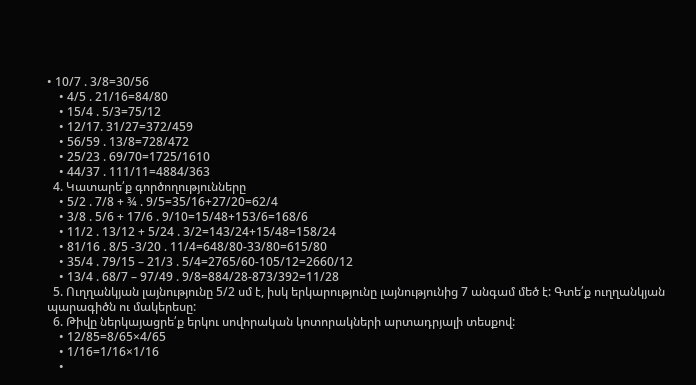• 10/7 . 3/8=30/56
    • 4/5 . 21/16=84/80
    • 15/4 . 5/3=75/12
    • 12/17. 31/27=372/459
    • 56/59 . 13/8=728/472
    • 25/23 . 69/70=1725/1610
    • 44/37 . 111/11=4884/363
  4. Կատարե՛ք գործողությունները
    • 5/2 . 7/8 + ¾ . 9/5=35/16+27/20=62/4
    • 3/8 . 5/6 + 17/6 . 9/10=15/48+153/6=168/6
    • 11/2 . 13/12 + 5/24 . 3/2=143/24+15/48=158/24
    • 81/16 . 8/5 -3/20 . 11/4=648/80-33/80=615/80
    • 35/4 . 79/15 – 21/3 . 5/4=2765/60-105/12=2660/12
    • 13/4 . 68/7 – 97/49 . 9/8=884/28-873/392=11/28
  5. Ուղղանկյան լայնությունը 5/2 սմ է, իսկ երկարությունը լայնությունից 7 անգամ մեծ է: Գտե՛ք ուղղանկյան պարագիծն ու մակերեսը:
  6. Թիվը ներկայացրե՛ք երկու սովորական կոտորակների արտադրյալի տեսքով:
    • 12/85=8/65×4/65
    • 1/16=1/16×1/16
    •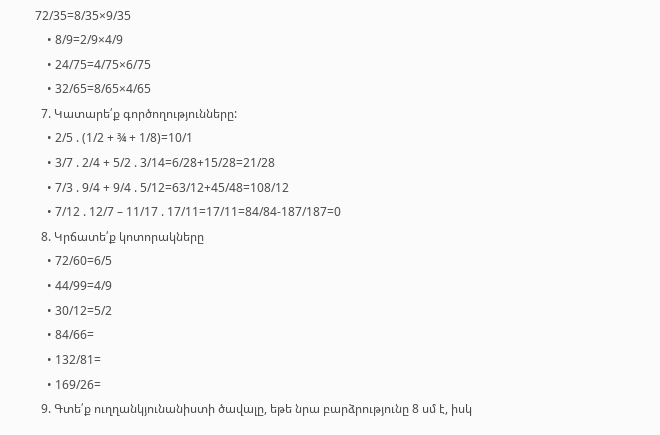72/35=8/35×9/35
    • 8/9=2/9×4/9
    • 24/75=4/75×6/75
    • 32/65=8/65×4/65
  7. Կատարե՛ք գործողությունները:
    • 2/5 . (1/2 + ¾ + 1/8)=10/1
    • 3/7 . 2/4 + 5/2 . 3/14=6/28+15/28=21/28
    • 7/3 . 9/4 + 9/4 . 5/12=63/12+45/48=108/12
    • 7/12 . 12/7 – 11/17 . 17/11=17/11=84/84-187/187=0
  8. Կրճատե՛ք կոտորակները
    • 72/60=6/5
    • 44/99=4/9
    • 30/12=5/2
    • 84/66=
    • 132/81=
    • 169/26=
  9. Գտե՛ք ուղղանկյունանիստի ծավալը, եթե նրա բարձրությունը 8 սմ է, իսկ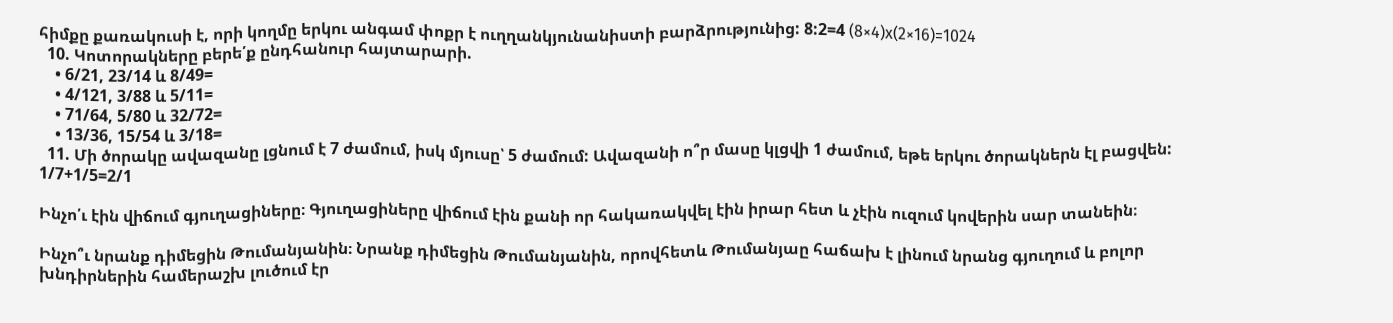հիմքը քառակուսի է, որի կողմը երկու անգամ փոքր է ուղղանկյունանիստի բարձրությունից: 8:2=4 (8×4)x(2×16)=1024
  10. Կոտորակները բերե՛ք ընդհանուր հայտարարի.
    • 6/21, 23/14 և 8/49=
    • 4/121, 3/88 և 5/11=
    • 71/64, 5/80 և 32/72=
    • 13/36, 15/54 և 3/18=
  11. Մի ծորակը ավազանը լցնում է 7 ժամում, իսկ մյուսը՝ 5 ժամում: Ավազանի ո՞ր մասը կլցվի 1 ժամում, եթե երկու ծորակներն էլ բացվեն: 1/7+1/5=2/1

Ինչո՛ւ էին վիճում գյուղացիները։ Գյուղացիները վիճում էին քանի որ հակառակվել էին իրար հետ և չէին ուզում կովերին սար տանեին։

Ինչո՞ւ նրանք դիմեցին Թումանյանին։ Նրանք դիմեցին Թումանյանին, որովհետև Թումանյաը հաճախ է լինում նրանց գյուղում և բոլոր խնդիրներին համերաշխ լուծում էր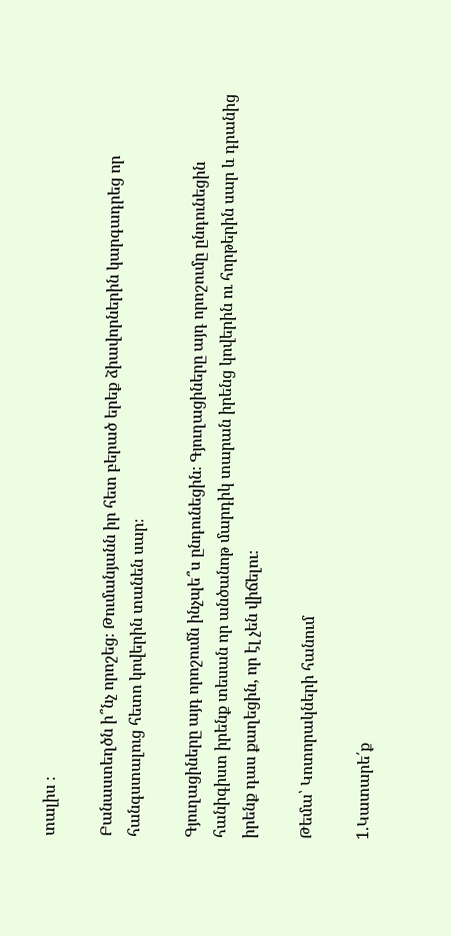տալիս ։

Բանաստեղծն ի՞նչ որոշեց։ Թումանյանն իր հետ բերած երեք ձիավորներին կարգադրեց որ հանգստալուց հետո կովերին տանեն սար։

Գյուղացիները այդ որոշումն ինչպե՞ս ընդունեցին։ Գյուղացիները այդ որոշումը ընդունեցին հանիգիստ իրենք տեսան որ անծանոթ մարդիկ տարան իրենց կովերին ու հորթերին սար և դրանից իրենք դաս քաղեցին, որ էլ չեն վիճելու։

Թեմա՝ Կոտորակների հանում

1.Կատարե՛ք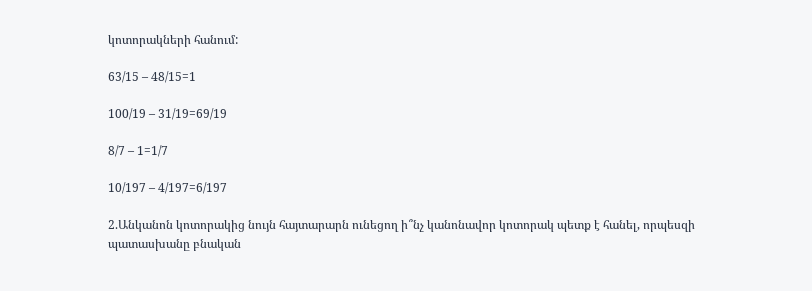կոտորակների հանում:

63/15 – 48/15=1

100/19 – 31/19=69/19

8/7 – 1=1/7

10/197 – 4/197=6/197

2.Անկանոն կոտորակից նույն հայտարարն ունեցող ի՞նչ կանոնավոր կոտորակ պետք է հանել, որպեսզի պատասխանը բնական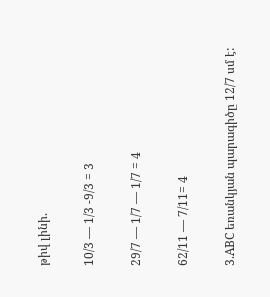թիվ լինի.

10/3 — 1/3 -9/3 = 3

29/7 — 1/7 — 1/7 = 4

62/11 — 7/11= 4

3.ABC եռանկյան պարագիծը 12/7 սմ է: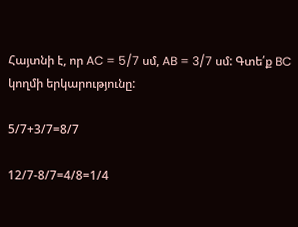Հայտնի է, որ AC = 5/7 սմ, AB = 3/7 սմ: Գտե՛ք BC կողմի երկարությունը:

5/7+3/7=8/7

12/7-8/7=4/8=1/4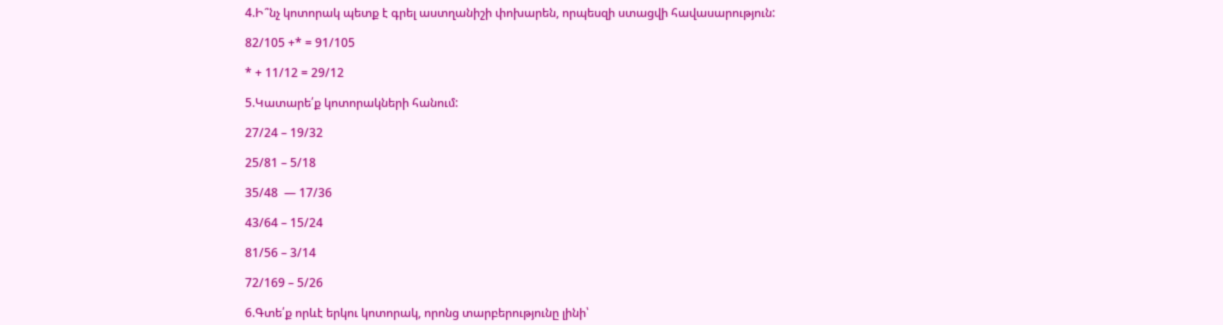4.Ի՞նչ կոտորակ պետք է գրել աստղանիշի փոխարեն, որպեսզի ստացվի հավասարություն:

82/105 +* = 91/105

* + 11/12 = 29/12

5.Կատարե՛ք կոտորակների հանում:

27/24 – 19/32

25/81 – 5/18

35/48  — 17/36

43/64 – 15/24

81/56 – 3/14

72/169 – 5/26

6.Գտե՛ք որևէ երկու կոտորակ, որոնց տարբերությունը լինի՝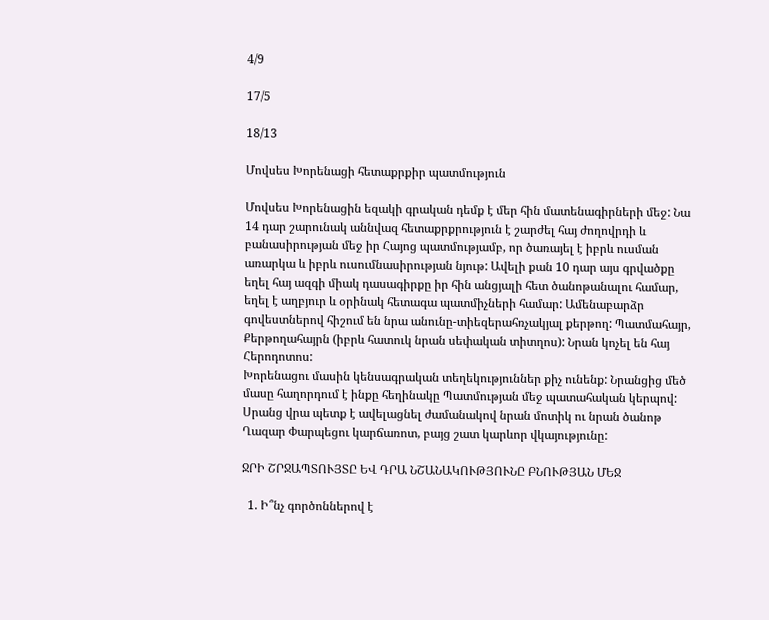4/9

17/5

18/13

Մովսես Խորենացի հետաքրքիր պատմություն

Մովսես Խորենացին եզակի գրական դեմք է մեր հին մատենագիրների մեջ: Նա 14 դար շարունակ աննվազ հետաքրքրություն է շարժել հայ ժողովրդի և բանասիրության մեջ իր Հայոց պատմությամբ, որ ծառայել է իբրև ուսման առարկա և իբրև ուսումնասիրության նյութ: Ավելի քան 10 դար այս գրվածքը եղել հայ ազգի միակ դասագիրքը իր հին անցյալի հետ ծանոթանալու համար, եղել է աղբյուր և օրինակ հետագա պատմիչների համար: Ամենաբարձր գովեստներով հիշում են նրա անունը-տիեզերահռչակյալ քերթող: Պատմահայր, Քերթողահայրն (իբրև հատուկ նրան սեփական տիտղոս): Նրան կոչել են հայ Հերոդոտոս:
Խորենացու մասին կենսագրական տեղեկություններ քիչ ունենք: Նրանցից մեծ մասը հաղորդում է ինքը հեղինակը Պատմության մեջ պատահական կերպով: Սրանց վրա պետք է ավելացնել ժամանակով նրան մոտիկ ու նրան ծանոթ Ղազար Փարպեցու կարճառոտ, բայց շատ կարևոր վկայությունը:

ՋՐԻ ՇՐՋԱՊՏՈՒՅՏԸ ԵՎ ԴՐԱ ՆՇԱՆԱԿՈՒԹՅՈՒՆԸ ԲՆՈՒԹՅԱՆ ՄԵՋ

  1. Ի՞նչ գործոններով է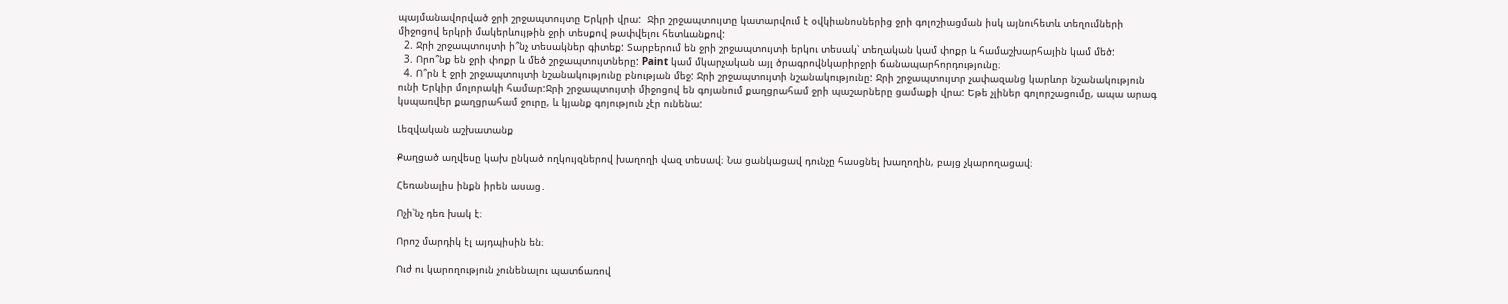պայմանավորված ջրի շրջապտույտը Երկրի վրա:  Ջիր շրջապտույտը կատարվում է օվկիանոսներից ջրի գոլոշիացման իսկ այնուհետև տեղումների միջոցով երկրի մակերևույթին ջրի տեսքով թափվելու հետևանքով:
  2. Ջրի շրջապտույտի ի՞նչ տեսակներ գիտեք: Տարբերում են ջրի շրջապտույտի երկու տեսակ՝ տեղական կամ փոքր և համաշխարհային կամ մեծ:
  3. Որո՞նք են ջրի փոքր և մեծ շրջապտույտները: Paint կամ մկարչական այլ ծրագրովնկարիրջրի ճանապարհորդությունը։
  4. Ո՞րն է ջրի շրջապտույտի նշանակությունը բնության մեջ: Ջրի շրջապտույտի նշանակությունը: Ջրի շրջապտույտր չափազանց կարևոր նշանակություն ունի Երկիր մոլորակի համար:Ջրի շրջապտույտի միջոցով են գոյանում քաղցրահամ ջրի պաշարները ցամաքի վրա: Եթե չլիներ գոլորշացումը, ապա արագ կսպառվեր քաղցրահամ ջուրը, և կյանք գոյություն չէր ունենա:

Լեզվական աշխատանք

Քաղցած աղվեսը կախ ընկած ողկույզներով խաղողի վազ տեսավ։ Նա ցանկացավ դունչը հասցնել խաղողին, բայց չկարողացավ։

Հեռանալիս ինքն իրեն ասաց․

Ոչի՝նչ դեռ խակ է։

Որոշ մարդիկ էլ այդպիսին են։

Ուժ ու կարողություն չունենալու պատճառով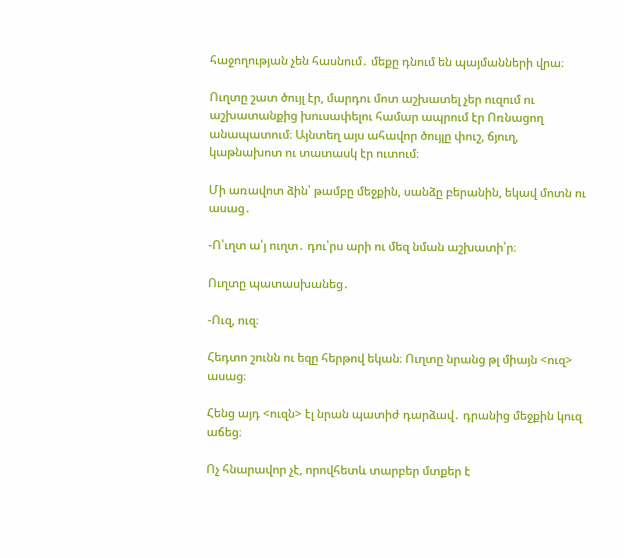հաջողության չեն հասնում․ մեքը դնում են պայմանների վրա։

Ուղտը շատ ծույլ էր, մարդու մոտ աշխատել չեր ուզում ու աշխատանքից խուսափելու համար ապրում էր Ոռնացող անապատում։ Այնտեղ այս ահավոր ծույլը փուշ, ճյուղ, կաթնախոտ ու տատասկ էր ուտում։

Մի առավոտ ձին՝ թամբը մեջքին, սանձը բերանին, եկավ մոտն ու ասաց․

-Ո՝ւղտ ա՝յ ուղտ․ դու՝րս արի ու մեզ նման աշխատի՝ր։

Ուղտը պատասխանեց․

-Ուզ, ուզ։

Հեդտո շունն ու եզը հերթով եկան։ Ուղտը նրանց թլ միայն <ուզ> ասաց։

Հենց այդ <ուզն> էլ նրան պատիժ դարձավ․ դրանից մեջքին կուզ աճեց։

Ոչ հնարավոր չէ, որովհետև տարբեր մտքեր է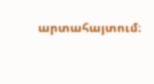արտահայտում։